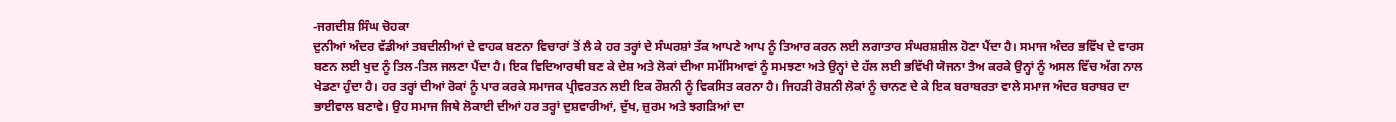-ਜਗਦੀਸ਼ ਸਿੰਘ ਚੋਹਕਾ
ਦੁਨੀਆਂ ਅੰਦਰ ਵੱਡੀਆਂ ਤਬਦੀਲੀਆਂ ਦੇ ਵਾਹਕ ਬਣਨਾ ਵਿਚਾਰਾਂ ਤੋਂ ਲੈ ਕੇ ਹਰ ਤਰ੍ਹਾਂ ਦੇ ਸੰਘਰਸ਼ਾਂ ਤੱਕ ਆਪਣੇ ਆਪ ਨੂੰ ਤਿਆਰ ਕਰਨ ਲਈ ਲਗਾਤਾਰ ਸੰਘਰਸ਼ਸ਼ੀਲ ਹੋਣਾ ਪੈਂਦਾ ਹੈ। ਸਮਾਜ ਅੰਦਰ ਭਵਿੱਖ ਦੇ ਵਾਰਸ ਬਣਨ ਲਈ ਖੁਦ ਨੂੰ ਤਿਲ-ਤਿਲ ਜਲਣਾ ਪੈਂਦਾ ਹੈ। ਇਕ ਵਿਦਿਆਰਥੀ ਬਣ ਕੇ ਦੇਸ਼ ਅਤੇ ਲੋਕਾਂ ਦੀਆ ਸਮੱਸਿਆਵਾਂ ਨੂੰ ਸਮਝਣਾ ਅਤੇ ਉਨ੍ਹਾਂ ਦੇ ਹੱਲ ਲਈ ਭਵਿੱਖੀ ਯੋਜਨਾ ਤੈਅ ਕਰਕੇ ਉਨ੍ਹਾਂ ਨੂੰ ਅਸਲ ਵਿੱਚ ਅੱਗ ਨਾਲ ਖੇਡਣਾ ਹੁੰਦਾ ਹੈ। ਹਰ ਤਰ੍ਹਾਂ ਦੀਆਂ ਰੋਕਾਂ ਨੂੰ ਪਾਰ ਕਰਕੇ ਸਮਾਜਕ ਪ੍ਰੀਵਰਤਨ ਲਈ ਇਕ ਰੌਸ਼ਨੀ ਨੂੰ ਵਿਕਸਿਤ ਕਰਨਾ ਹੈ। ਜਿਹੜੀ ਰੋਸ਼ਨੀ ਲੋਕਾਂ ਨੂੰ ਚਾਨਣ ਦੇ ਕੇ ਇਕ ਬਰਾਬਰਤਾ ਵਾਲੇ ਸਮਾਜ ਅੰਦਰ ਬਰਾਬਰ ਦਾ ਭਾਈਵਾਲ ਬਣਾਵੇ। ਉਹ ਸਮਾਜ ਜਿਥੇ ਲੋਕਾਈ ਦੀਆਂ ਹਰ ਤਰ੍ਹਾਂ ਦੁਸ਼ਵਾਰੀਆਂ, ਦੁੱਖ, ਜ਼ੁਰਮ ਅਤੇ ਝਗੜਿਆਂ ਦਾ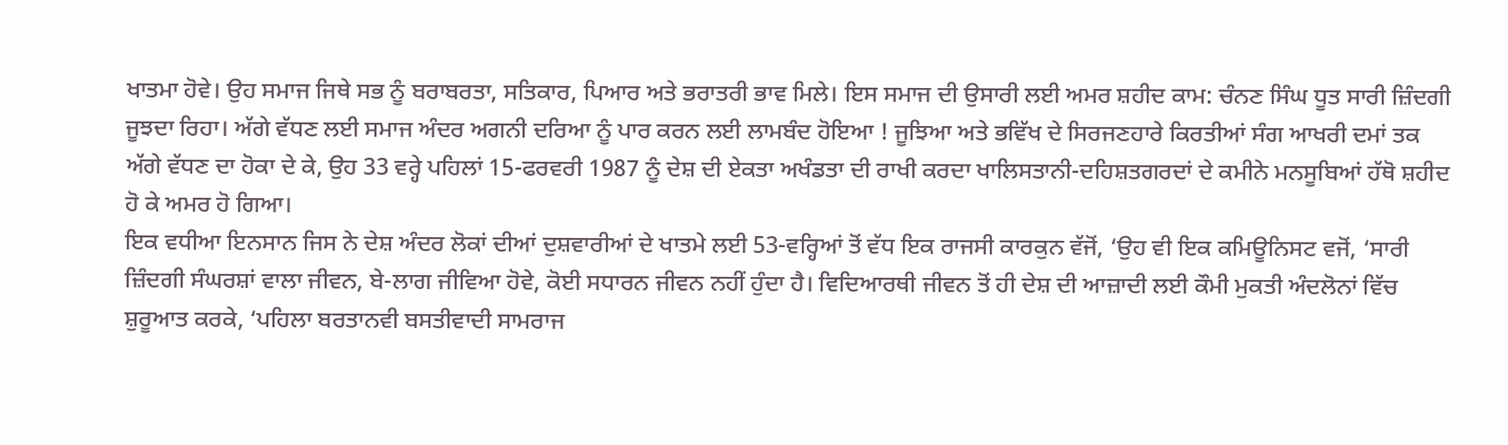ਖਾਤਮਾ ਹੋਵੇ। ਉਹ ਸਮਾਜ ਜਿਥੇ ਸਭ ਨੂੰ ਬਰਾਬਰਤਾ, ਸਤਿਕਾਰ, ਪਿਆਰ ਅਤੇ ਭਰਾਤਰੀ ਭਾਵ ਮਿਲੇ। ਇਸ ਸਮਾਜ ਦੀ ਉਸਾਰੀ ਲਈ ਅਮਰ ਸ਼ਹੀਦ ਕਾਮ: ਚੰਨਣ ਸਿੰਘ ਧੂਤ ਸਾਰੀ ਜ਼ਿੰਦਗੀ ਜੂਝਦਾ ਰਿਹਾ। ਅੱਗੇ ਵੱਧਣ ਲਈ ਸਮਾਜ ਅੰਦਰ ਅਗਨੀ ਦਰਿਆ ਨੂੰ ਪਾਰ ਕਰਨ ਲਈ ਲਾਮਬੰਦ ਹੋਇਆ ! ਜੂਝਿਆ ਅਤੇ ਭਵਿੱਖ ਦੇ ਸਿਰਜਣਹਾਰੇ ਕਿਰਤੀਆਂ ਸੰਗ ਆਖਰੀ ਦਮਾਂ ਤਕ ਅੱਗੇ ਵੱਧਣ ਦਾ ਹੋਕਾ ਦੇ ਕੇ, ਉਹ 33 ਵਰ੍ਹੇ ਪਹਿਲਾਂ 15-ਫਰਵਰੀ 1987 ਨੂੰ ਦੇਸ਼ ਦੀ ਏਕਤਾ ਅਖੰਡਤਾ ਦੀ ਰਾਖੀ ਕਰਦਾ ਖਾਲਿਸਤਾਨੀ-ਦਹਿਸ਼ਤਗਰਦਾਂ ਦੇ ਕਮੀਨੇ ਮਨਸੂਬਿਆਂ ਹੱਥੋ ਸ਼ਹੀਦ ਹੋ ਕੇ ਅਮਰ ਹੋ ਗਿਆ।
ਇਕ ਵਧੀਆ ਇਨਸਾਨ ਜਿਸ ਨੇ ਦੇਸ਼ ਅੰਦਰ ਲੋਕਾਂ ਦੀਆਂ ਦੁਸ਼ਵਾਰੀਆਂ ਦੇ ਖਾਤਮੇ ਲਈ 53-ਵਰ੍ਹਿਆਂ ਤੋਂ ਵੱਧ ਇਕ ਰਾਜਸੀ ਕਾਰਕੁਨ ਵੱਜੋਂ, ‘ਉਹ ਵੀ ਇਕ ਕਮਿਊਨਿਸਟ ਵਜੋਂ, ‘ਸਾਰੀ ਜ਼ਿੰਦਗੀ ਸੰਘਰਸ਼ਾਂ ਵਾਲਾ ਜੀਵਨ, ਬੇ-ਲਾਗ ਜੀਵਿਆ ਹੋਵੇ, ਕੋਈ ਸਧਾਰਨ ਜੀਵਨ ਨਹੀਂ ਹੁੰਦਾ ਹੈ। ਵਿਦਿਆਰਥੀ ਜੀਵਨ ਤੋਂ ਹੀ ਦੇਸ਼ ਦੀ ਆਜ਼ਾਦੀ ਲਈ ਕੌਮੀ ਮੁਕਤੀ ਅੰਦਲੋਨਾਂ ਵਿੱਚ ਸ਼ੁਰੂਆਤ ਕਰਕੇ, ‘ਪਹਿਲਾ ਬਰਤਾਨਵੀ ਬਸਤੀਵਾਦੀ ਸਾਮਰਾਜ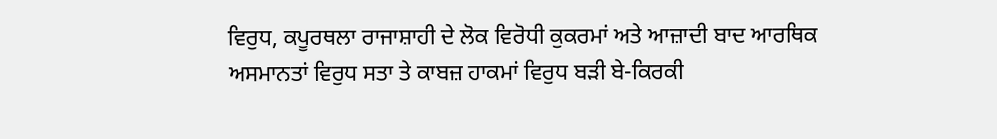ਵਿਰੁਧ, ਕਪੂਰਥਲਾ ਰਾਜਾਸ਼ਾਹੀ ਦੇ ਲੋਕ ਵਿਰੋਧੀ ਕੁਕਰਮਾਂ ਅਤੇ ਆਜ਼ਾਦੀ ਬਾਦ ਆਰਥਿਕ ਅਸਮਾਨਤਾਂ ਵਿਰੁਧ ਸਤਾ ਤੇ ਕਾਬਜ਼ ਹਾਕਮਾਂ ਵਿਰੁਧ ਬੜੀ ਬੇ-ਕਿਰਕੀ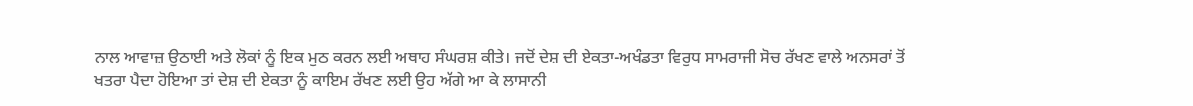ਨਾਲ ਆਵਾਜ਼ ਉਠਾਈ ਅਤੇ ਲੋਕਾਂ ਨੂੰ ਇਕ ਮੁਠ ਕਰਨ ਲਈ ਅਥਾਹ ਸੰਘਰਸ਼ ਕੀਤੇ। ਜਦੋਂ ਦੇਸ਼ ਦੀ ਏਕਤਾ-ਅਖੰਡਤਾ ਵਿਰੁਧ ਸਾਮਰਾਜੀ ਸੋਚ ਰੱਖਣ ਵਾਲੇ ਅਨਸਰਾਂ ਤੋਂ ਖਤਰਾ ਪੈਦਾ ਹੋਇਆ ਤਾਂ ਦੇਸ਼ ਦੀ ਏਕਤਾ ਨੂੰ ਕਾਇਮ ਰੱਖਣ ਲਈ ਉਹ ਅੱਗੇ ਆ ਕੇ ਲਾਸਾਨੀ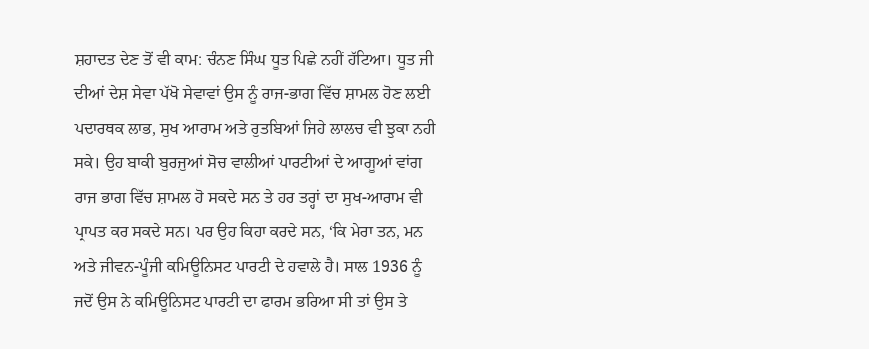ਸ਼ਹਾਦਤ ਦੇਣ ਤੋਂ ਵੀ ਕਾਮ: ਚੰਨਣ ਸਿੰਘ ਧੂਤ ਪਿਛੇ ਨਹੀਂ ਹੱਟਿਆ। ਧੂਤ ਜੀ ਦੀਆਂ ਦੇਸ਼ ਸੇਵਾ ਪੱਖੋ ਸੇਵਾਵਾਂ ਉਸ ਨੂੰ ਰਾਜ-ਭਾਗ ਵਿੱਚ ਸ਼ਾਮਲ ਹੋਣ ਲਈ ਪਦਾਰਥਕ ਲਾਭ, ਸੁਖ ਆਰਾਮ ਅਤੇ ਰੁਤਬਿਆਂ ਜਿਹੇ ਲਾਲਚ ਵੀ ਝੁਕਾ ਨਹੀ ਸਕੇ। ਉਹ ਬਾਕੀ ਬੁਰਜੁਆਂ ਸੋਚ ਵਾਲੀਆਂ ਪਾਰਟੀਆਂ ਦੇ ਆਗੂਆਂ ਵਾਂਗ ਰਾਜ ਭਾਗ ਵਿੱਚ ਸ਼ਾਮਲ ਹੋ ਸਕਦੇ ਸਨ ਤੇ ਹਰ ਤਰ੍ਹਾਂ ਦਾ ਸੁਖ-ਆਰਾਮ ਵੀ ਪ੍ਰਾਪਤ ਕਰ ਸਕਦੇ ਸਨ। ਪਰ ਉਹ ਕਿਹਾ ਕਰਦੇ ਸਨ, ‘ਕਿ ਮੇਰਾ ਤਨ, ਮਨ ਅਤੇ ਜੀਵਨ-ਪੂੰਜੀ ਕਮਿਊਨਿਸਟ ਪਾਰਟੀ ਦੇ ਹਵਾਲੇ ਹੈ। ਸਾਲ 1936 ਨੂੰ ਜਦੋਂ ਉਸ ਨੇ ਕਮਿਊਨਿਸਟ ਪਾਰਟੀ ਦਾ ਫਾਰਮ ਭਰਿਆ ਸੀ ਤਾਂ ਉਸ ਤੇ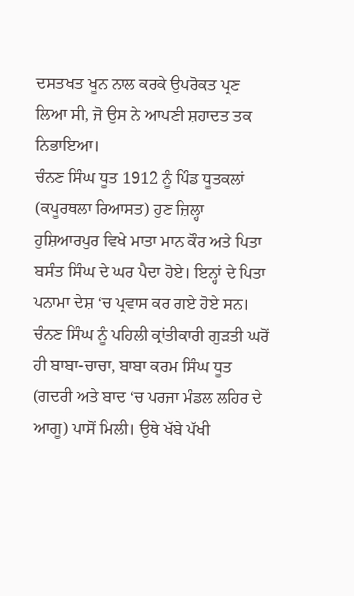ਦਸਤਖਤ ਖੂਨ ਨਾਲ ਕਰਕੇ ਉਪਰੋਕਤ ਪ੍ਰਣ ਲਿਆ ਸੀ, ਜੋ ਉਸ ਨੇ ਆਪਣੀ ਸ਼ਹਾਦਤ ਤਕ ਨਿਭਾਇਆ।
ਚੰਨਣ ਸਿੰਘ ਧੂਤ 1912 ਨੂੰ ਪਿੰਡ ਧੂਤਕਲਾਂ (ਕਪੂਰਥਲਾ ਰਿਆਸਤ) ਹੁਣ ਜ਼ਿਲ੍ਹਾ ਹੁਸ਼ਿਆਰਪੁਰ ਵਿਖੇ ਮਾਤਾ ਮਾਨ ਕੌਰ ਅਤੇ ਪਿਤਾ ਬਸੰਤ ਸਿੰਘ ਦੇ ਘਰ ਪੈਦਾ ਹੋਏ। ਇਨ੍ਹਾਂ ਦੇ ਪਿਤਾ ਪਨਾਮਾ ਦੇਸ਼ ‘ਚ ਪ੍ਰਵਾਸ ਕਰ ਗਏ ਹੋਏ ਸਨ। ਚੰਨਣ ਸਿੰਘ ਨੂੰ ਪਹਿਲੀ ਕ੍ਰਾਂਤੀਕਾਰੀ ਗੁੜਤੀ ਘਰੋਂ ਹੀ ਬਾਬਾ-ਚਾਚਾ, ਬਾਬਾ ਕਰਮ ਸਿੰਘ ਧੂਤ (ਗਦਰੀ ਅਤੇ ਬਾਦ ‘ਚ ਪਰਜਾ ਮੰਡਲ ਲਹਿਰ ਦੇ ਆਗੂ) ਪਾਸੋਂ ਮਿਲੀ। ਉਥੇ ਖੱਬੇ ਪੱਖੀ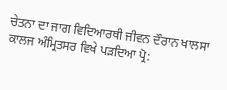ਚੇਤਨਾ ਦਾ ਜਾਗ ਵਿਦਿਆਰਥੀ ਜੀਵਨ ਦੌਰਾਨ ਖਾਲਸਾ ਕਾਲਜ ਅੰਮ੍ਰਿਤਸਰ ਵਿਖੇ ਪੜਦਿਆ ਪ੍ਰੋ: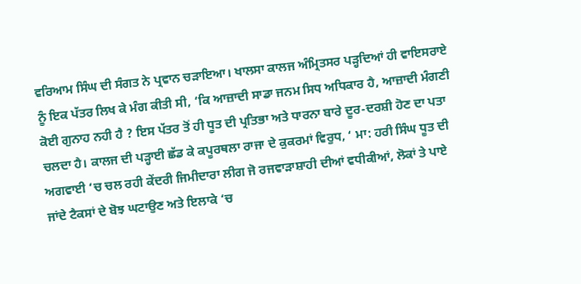ਵਰਿਆਮ ਸਿੰਘ ਦੀ ਸੰਗਤ ਨੇ ਪ੍ਰਵਾਨ ਚੜਾਇਆ। ਖਾਲਸਾ ਕਾਲਜ ਅੰਮ੍ਰਿਤਸਰ ਪੜ੍ਹਦਿਆਂ ਹੀ ਵਾਇਸਰਾਏ ਨੂੰ ਇਕ ਪੱਤਰ ਲਿਖ ਕੇ ਮੰਗ ਕੀਤੀ ਸੀ, ‘ਕਿ ਆਜ਼ਾਦੀ ਸਾਡਾ ਜਨਮ ਸਿਧ ਅਧਿਕਾਰ ਹੈ, ਆਜ਼ਾਦੀ ਮੰਗਣੀ ਕੋਈ ਗੁਨਾਹ ਨਹੀ ਹੈ ? ਇਸ ਪੱਤਰ ਤੋਂ ਹੀ ਧੂਤ ਦੀ ਪ੍ਰਤਿਭਾ ਅਤੇ ਧਾਰਨਾ ਬਾਰੇ ਦੂਰ-ਦਰਸ਼ੀ ਹੋਣ ਦਾ ਪਤਾ ਚਲਦਾ ਹੈ। ਕਾਲਜ ਦੀ ਪੜ੍ਹਾਈ ਛੱਡ ਕੇ ਕਪੂਰਥਲਾ ਰਾਜਾ ਦੇ ਕੁਕਰਮਾਂ ਵਿਰੁਧ, ‘ ਮਾ: ਹਰੀ ਸਿੰਘ ਧੂਤ ਦੀ ਅਗਵਾਈ ‘ਚ ਚਲ ਰਹੀ ਕੇਂਦਰੀ ਜਿਮੀਦਾਰਾ ਲੀਗ ਜੋ ਰਜਵਾੜਾਸ਼ਾਹੀ ਦੀਆਂ ਵਧੀਕੀਆਂ, ਲੋਕਾਂ ਤੇ ਪਾਏ ਜਾਂਦੇ ਟੈਕਸਾਂ ਦੇ ਬੋਝ ਘਟਾਉਣ ਅਤੇ ਇਲਾਕੇ ‘ਚ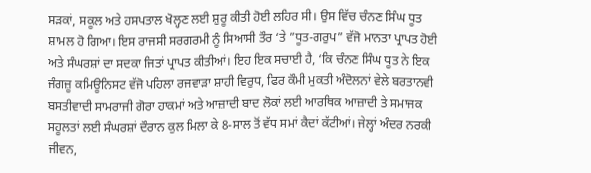ਸੜਕਾਂ, ਸਕੂਲ ਅਤੇ ਹਸਪਤਾਲ ਖੋਲ੍ਹਣ ਲਈ ਸ਼ੁਰੂ ਕੀਤੀ ਹੋਈ ਲਹਿਰ ਸੀ। ਉਸ ਵਿੱਚ ਚੰਨਣ ਸਿੰਘ ਧੂਤ ਸ਼ਾਮਲ ਹੋ ਗਿਆ। ਇਸ ਰਾਜਸੀ ਸਰਗਰਮੀ ਨੂੰ ਸਿਆਸੀ ਤੌਰ ‘ਤੇ ”ਧੂਤ-ਗਰੁਪ” ਵੱਜੋ ਮਾਨਤਾ ਪ੍ਰਾਪਤ ਹੋਈ ਅਤੇ ਸੰਘਰਸ਼ਾਂ ਦਾ ਸਦਕਾ ਜਿਤਾਂ ਪ੍ਰਾਪਤ ਕੀਤੀਆਂ। ਇਹ ਇਕ ਸਚਾਈ ਹੈ, ‘ਕਿ ਚੰਨਣ ਸਿੰਘ ਧੂਤ ਨੇ ਇਕ ਜੰਗਜ਼ੂ ਕਮਿਊਨਿਸਟ ਵੱਜੋ ਪਹਿਲਾ ਰਜਵਾੜਾ ਸ਼ਾਹੀ ਵਿਰੁਧ, ਫਿਰ ਕੌਮੀ ਮੁਕਤੀ ਅੰਦੋਲਨਾਂ ਵੇਲੇ ਬਰਤਾਨਵੀ ਬਸਤੀਵਾਦੀ ਸਾਮਰਾਜੀ ਗੋਰਾ ਹਾਕਮਾਂ ਅਤੇ ਆਜ਼ਾਦੀ ਬਾਦ ਲੋਕਾਂ ਲਈ ਆਰਥਿਕ ਆਜ਼ਾਦੀ ਤੇ ਸਮਾਜਕ ਸਹੂਲਤਾਂ ਲਈ ਸੰਘਰਸ਼ਾਂ ਦੌਰਾਨ ਕੁਲ ਮਿਲਾ ਕੇ 8-ਸਾਲ ਤੋਂ ਵੱਧ ਸਮਾਂ ਕੈਦਾਂ ਕੱਟੀਆਂ। ਜੇਲ੍ਹਾਂ ਅੰਦਰ ਨਰਕੀ ਜੀਵਨ,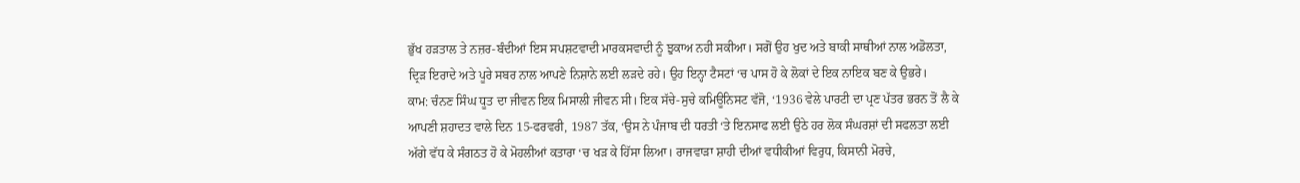ਭੁੱਖ ਹੜਤਾਲ ਤੇ ਨਜ਼ਰ-ਬੰਦੀਆਂ ਇਸ ਸਪਸ਼ਟਵਾਦੀ ਮਾਰਕਸਵਾਦੀ ਨੂੰ ਝੁਕਾਅ ਨਹੀ ਸਕੀਆ। ਸਗੋਂ ਉਹ ਖੁਦ ਅਤੇ ਬਾਕੀ ਸਾਥੀਆਂ ਨਾਲ ਅਡੋਲਤਾ, ਦ੍ਰਿੜ ਇਰਾਦੇ ਅਤੇ ਪੂਰੇ ਸਬਰ ਨਾਲ ਆਪਣੇ ਨਿਸ਼ਾਨੇ ਲਈ ਲੜਦੇ ਰਹੇ। ਉਹ ਇਨ੍ਹਾ ਟੈਸਟਾਂ ‘ਚ ਪਾਸ ਹੋ ਕੇ ਲੋਕਾਂ ਦੇ ਇਕ ਨਾਇਕ ਬਣ ਕੇ ਉਭਰੇ।
ਕਾਮ: ਚੰਨਣ ਸਿੰਘ ਧੂਤ ਦਾ ਜੀਵਨ ਇਕ ਮਿਸਾਲੀ ਜੀਵਨ ਸੀ। ਇਕ ਸੱਚੇ-ਸੁਚੇ ਕਮਿਊਨਿਸਟ ਵੱਜੋ, ‘1936 ਵੇਲੇ ਪਾਰਟੀ ਦਾ ਪ੍ਰਣ ਪੱਤਰ ਭਰਨ ਤੋਂ ਲੈ ਕੇ ਆਪਣੀ ਸ਼ਹਾਦਤ ਵਾਲੇ ਦਿਨ 15-ਫਰਵਰੀ, 1987 ਤੱਕ, ‘ਉਸ ਨੇ ਪੰਜਾਬ ਦੀ ਧਰਤੀ ‘ਤੇ ਇਨਸਾਫ ਲਈ ਉਠੇ ਹਰ ਲੋਕ ਸੰਘਰਸ਼ਾਂ ਦੀ ਸਫਲਤਾ ਲਈ ਅੱਗੇ ਵੱਧ ਕੇ ਸੰਗਠਤ ਹੋ ਕੇ ਮੋਹਲੀਆਂ ਕਤਾਰਾ ‘ਚ ਖੜ ਕੇ ਹਿੱਸਾ ਲਿਆ। ਰਾਜਵਾੜਾ ਸ਼ਾਹੀ ਦੀਆਂ ਵਧੀਕੀਆਂ ਵਿਰੁਧ, ਕਿਸਾਨੀ ਮੋਰਚੇ,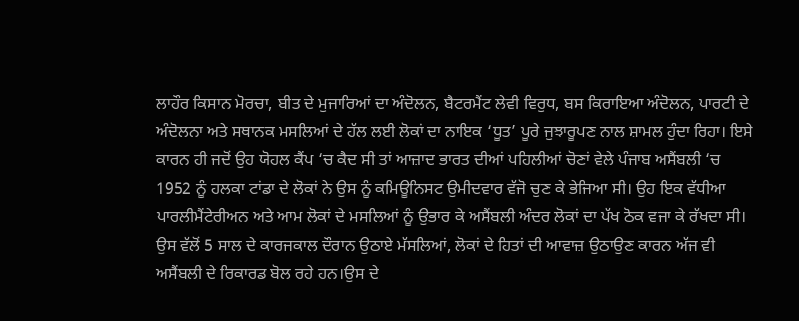ਲਾਹੌਰ ਕਿਸਾਨ ਮੋਰਚਾ, ਬੀਤ ਦੇ ਮੁਜਾਰਿਆਂ ਦਾ ਅੰਦੋਲਨ, ਬੈਟਰਮੈਂਟ ਲੇਵੀ ਵਿਰੁਧ, ਬਸ ਕਿਰਾਇਆ ਅੰਦੋਲਨ, ਪਾਰਟੀ ਦੇ ਅੰਦੋਲਨਾ ਅਤੇ ਸਥਾਨਕ ਮਸਲਿਆਂ ਦੇ ਹੱਲ ਲਈ ਲੋਕਾਂ ਦਾ ਨਾਇਕ ‘ਧੂਤ’ ਪੂਰੇ ਜੁਝਾਰੂਪਣ ਨਾਲ ਸ਼ਾਮਲ ਹੁੰਦਾ ਰਿਹਾ। ਇਸੇ ਕਾਰਨ ਹੀ ਜਦੋਂ ਉਹ ਯੋਹਲ ਕੈਂਪ ‘ਚ ਕੈਦ ਸੀ ਤਾਂ ਆਜ਼ਾਦ ਭਾਰਤ ਦੀਆਂ ਪਹਿਲੀਆਂ ਚੋਣਾਂ ਵੇਲੇ ਪੰਜਾਬ ਅਸੈਂਬਲੀ ‘ਚ 1952 ਨੂੰ ਹਲਕਾ ਟਾਂਡਾ ਦੇ ਲੋਕਾਂ ਨੇ ਉਸ ਨੂੰ ਕਮਿਊਨਿਸਟ ਉਮੀਦਵਾਰ ਵੱਜੋ ਚੁਣ ਕੇ ਭੇਜਿਆ ਸੀ। ਉਹ ਇਕ ਵੱਧੀਆ ਪਾਰਲੀਮੈਂਟੇਰੀਅਨ ਅਤੇ ਆਮ ਲੋਕਾਂ ਦੇ ਮਸਲਿਆਂ ਨੂੰ ਉਭਾਰ ਕੇ ਅਸੈਂਬਲੀ ਅੰਦਰ ਲੋਕਾਂ ਦਾ ਪੱਖ ਠੋਕ ਵਜਾ ਕੇ ਰੱਖਦਾ ਸੀ। ਉਸ ਵੱਲੋਂ 5 ਸਾਲ ਦੇ ਕਾਰਜਕਾਲ ਦੌਰਾਨ ਉਠਾਏ ਮੱਸਲਿਆਂ, ਲੋਕਾਂ ਦੇ ਹਿਤਾਂ ਦੀ ਆਵਾਜ਼ ਉਠਾਉਣ ਕਾਰਨ ਅੱਜ ਵੀ ਅਸੈਂਬਲੀ ਦੇ ਰਿਕਾਰਡ ਬੋਲ ਰਹੇ ਹਨ।ਉਸ ਦੇ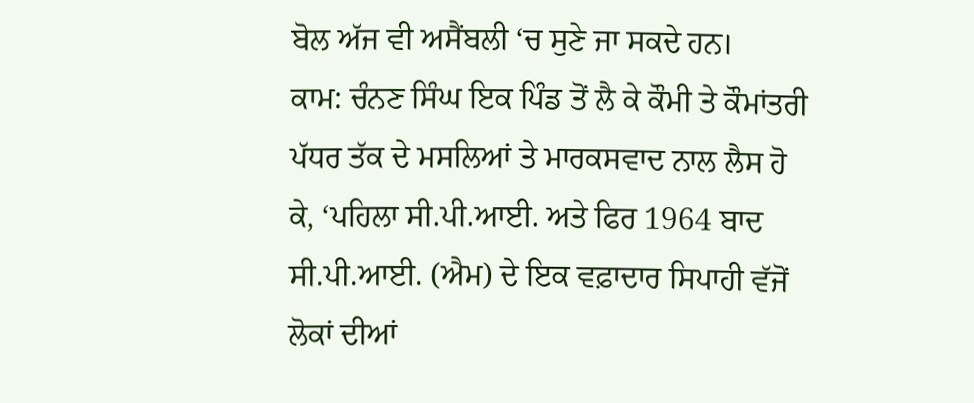ਬੋਲ ਅੱਜ ਵੀ ਅਸੈਂਬਲੀ ‘ਚ ਸੁਣੇ ਜਾ ਸਕਦੇ ਹਨ।
ਕਾਮ: ਚੰਨਣ ਸਿੰਘ ਇਕ ਪਿੰਡ ਤੋਂ ਲੈ ਕੇ ਕੌਮੀ ਤੇ ਕੌਮਾਂਤਰੀ ਪੱਧਰ ਤੱਕ ਦੇ ਮਸਲਿਆਂ ਤੇ ਮਾਰਕਸਵਾਦ ਨਾਲ ਲੈਸ ਹੋ ਕੇ, ‘ਪਹਿਲਾ ਸੀ.ਪੀ.ਆਈ. ਅਤੇ ਫਿਰ 1964 ਬਾਦ ਸੀ.ਪੀ.ਆਈ. (ਐਮ) ਦੇ ਇਕ ਵਫ਼ਾਦਾਰ ਸਿਪਾਹੀ ਵੱਜੋਂ ਲੋਕਾਂ ਦੀਆਂ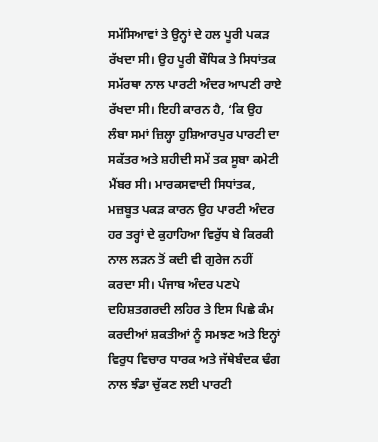ਸਮੱਸਿਆਵਾਂ ਤੇ ਉਨ੍ਹਾਂ ਦੇ ਹਲ ਪੂਰੀ ਪਕੜ ਰੱਖਦਾ ਸੀ। ਉਹ ਪੂਰੀ ਬੌਧਿਕ ਤੇ ਸਿਧਾਂਤਕ ਸਮੱਰਥਾ ਨਾਲ ਪਾਰਟੀ ਅੰਦਰ ਆਪਣੀ ਰਾਏ ਰੱਖਦਾ ਸੀ। ਇਹੀ ਕਾਰਨ ਹੈ, ‘ਕਿ ਉਹ ਲੰਬਾ ਸਮਾਂ ਜ਼ਿਲ੍ਹਾ ਹੁਸ਼ਿਆਰਪੁਰ ਪਾਰਟੀ ਦਾ ਸਕੱਤਰ ਅਤੇ ਸ਼ਹੀਦੀ ਸਮੇਂ ਤਕ ਸੂਬਾ ਕਮੇਟੀ ਮੈਂਬਰ ਸੀ। ਮਾਰਕਸਵਾਦੀ ਸਿਧਾਂਤਕ, ਮਜ਼ਬੂਤ ਪਕੜ ਕਾਰਨ ਉਹ ਪਾਰਟੀ ਅੰਦਰ ਹਰ ਤਰ੍ਹਾਂ ਦੇ ਕੁਹਾਹਿਆ ਵਿਰੁੱਧ ਬੇ ਕਿਰਕੀ ਨਾਲ ਲੜਨ ਤੋਂ ਕਦੀ ਵੀ ਗੁਰੇਜ ਨਹੀਂ ਕਰਦਾ ਸੀ। ਪੰਜਾਬ ਅੰਦਰ ਪਣਪੇ ਦਹਿਸ਼ਤਗਰਦੀ ਲਹਿਰ ਤੇ ਇਸ ਪਿਛੇ ਕੰਮ ਕਰਦੀਆਂ ਸ਼ਕਤੀਆਂ ਨੂੰ ਸਮਝਣ ਅਤੇ ਇਨ੍ਹਾਂ ਵਿਰੁਧ ਵਿਚਾਰ ਧਾਰਕ ਅਤੇ ਜੱਥੇਬੰਦਕ ਢੰਗ ਨਾਲ ਝੰਡਾ ਚੁੱਕਣ ਲਈ ਪਾਰਟੀ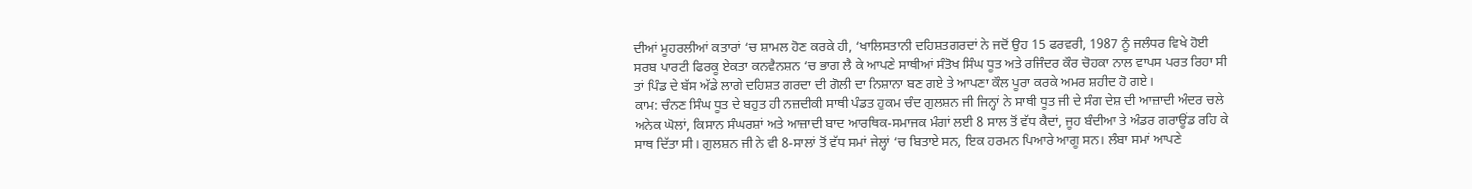ਦੀਆਂ ਮੂਹਰਲੀਆਂ ਕਤਾਰਾਂ ‘ਚ ਸ਼ਾਮਲ ਹੋਣ ਕਰਕੇ ਹੀ, ‘ਖਾਲਿਸਤਾਨੀ ਦਹਿਸ਼ਤਗਰਦਾਂ ਨੇ ਜਦੋਂ ਉਹ 15 ਫਰਵਰੀ, 1987 ਨੂੰ ਜਲੰਧਰ ਵਿਖੇ ਹੋਈ ਸਰਬ ਪਾਰਟੀ ਫਿਰਕੂ ਏਕਤਾ ਕਨਵੈਨਸ਼ਨ ‘ਚ ਭਾਗ ਲੈ ਕੇ ਆਪਣੇ ਸਾਥੀਆਂ ਸੰਤੋਖ ਸਿੰਘ ਧੂਤ ਅਤੇ ਰਜਿੰਦਰ ਕੌਰ ਚੋਹਕਾ ਨਾਲ ਵਾਪਸ ਪਰਤ ਰਿਹਾ ਸੀ ਤਾਂ ਪਿੰਡ ਦੇ ਬੱਸ ਅੱਡੇ ਲਾਗੇ ਦਹਿਸ਼ਤ ਗਰਦਾ ਦੀ ਗੋਲੀ ਦਾ ਨਿਸ਼ਾਨਾ ਬਣ ਗਏ ਤੇ ਆਪਣਾ ਕੌਲ ਪੂਰਾ ਕਰਕੇ ਅਮਰ ਸ਼ਹੀਦ ਹੋ ਗਏ।
ਕਾਮ: ਚੰਨਣ ਸਿੰਘ ਧੂਤ ਦੇ ਬਹੁਤ ਹੀ ਨਜ਼ਦੀਕੀ ਸਾਥੀ ਪੰਡਤ ਹੁਕਮ ਚੰਦ ਗੁਲਸ਼ਨ ਜੀ ਜਿਨ੍ਹਾਂ ਨੇ ਸਾਥੀ ਧੂਤ ਜੀ ਦੇ ਸੰਗ ਦੇਸ਼ ਦੀ ਆਜ਼ਾਦੀ ਅੰਦਰ ਚਲੇ ਅਨੇਕ ਘੋਲਾਂ, ਕਿਸਾਨ ਸੰਘਰਸ਼ਾਂ ਅਤੇ ਆਜ਼ਾਦੀ ਬਾਦ ਆਰਥਿਕ-ਸਮਾਜਕ ਮੰਗਾਂ ਲਈ 8 ਸਾਲ ਤੋਂ ਵੱਧ ਕੈਦਾਂ, ਜੂਹ ਬੰਦੀਆ ਤੇ ਅੰਡਰ ਗਰਾਊਂਡ ਰਹਿ ਕੇ ਸਾਥ ਦਿੱਤਾ ਸੀ। ਗੁਲਸ਼ਨ ਜੀ ਨੇ ਵੀ 8-ਸਾਲਾਂ ਤੋਂ ਵੱਧ ਸਮਾਂ ਜੇਲ੍ਹਾਂ ‘ਚ ਬਿਤਾਏ ਸਨ, ਇਕ ਹਰਮਨ ਪਿਆਰੇ ਆਗੂ ਸਨ। ਲੰਬਾ ਸਮਾਂ ਆਪਣੇ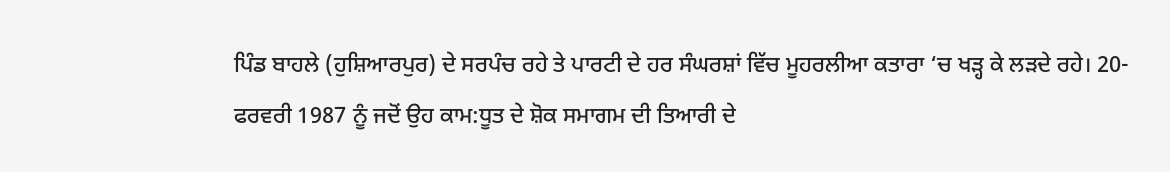ਪਿੰਡ ਬਾਹਲੇ (ਹੁਸ਼ਿਆਰਪੁਰ) ਦੇ ਸਰਪੰਚ ਰਹੇ ਤੇ ਪਾਰਟੀ ਦੇ ਹਰ ਸੰਘਰਸ਼ਾਂ ਵਿੱਚ ਮੂਹਰਲੀਆ ਕਤਾਰਾ ‘ਚ ਖੜ੍ਹ ਕੇ ਲੜਦੇ ਰਹੇ। 20-ਫਰਵਰੀ 1987 ਨੂੰ ਜਦੋਂ ਉਹ ਕਾਮ:ਧੂਤ ਦੇ ਸ਼ੋਕ ਸਮਾਗਮ ਦੀ ਤਿਆਰੀ ਦੇ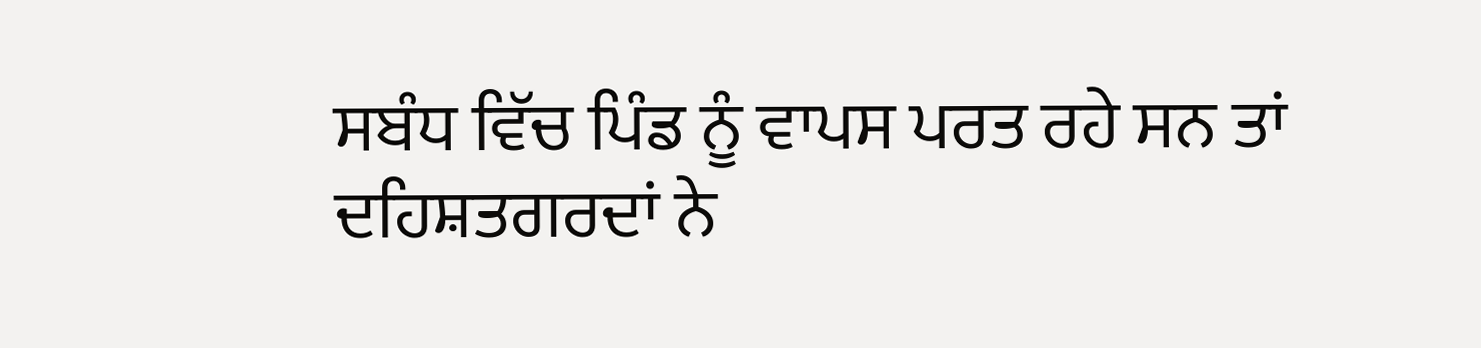ਸਬੰਧ ਵਿੱਚ ਪਿੰਡ ਨੂੰ ਵਾਪਸ ਪਰਤ ਰਹੇ ਸਨ ਤਾਂ ਦਹਿਸ਼ਤਗਰਦਾਂ ਨੇ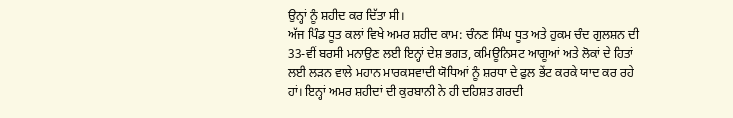ਉਨ੍ਹਾਂ ਨੂੰ ਸ਼ਹੀਦ ਕਰ ਦਿੱਤਾ ਸੀ।
ਅੱਜ ਪਿੰਡ ਧੂਤ ਕਲਾਂ ਵਿਖੇ ਅਮਰ ਸ਼ਹੀਦ ਕਾਮ: ਚੰਨਣ ਸਿੰਘ ਧੂਤ ਅਤੇ ਹੁਕਮ ਚੰਦ ਗੁਲਸ਼ਨ ਦੀ 33-ਵੀਂ ਬਰਸੀ ਮਨਾਉਣ ਲਈ ਇਨ੍ਹਾਂ ਦੇਸ਼ ਭਗਤ, ਕਮਿਊਨਿਸਟ ਆਗੂਆਂ ਅਤੇ ਲੋਕਾਂ ਦੇ ਹਿਤਾਂ ਲਈ ਲੜਨ ਵਾਲੇ ਮਹਾਨ ਮਾਰਕਸਵਾਦੀ ਯੋਧਿਆਂ ਨੂੰ ਸ਼ਰਧਾ ਦੇ ਫੁਲ ਭੇਂਟ ਕਰਕੇ ਯਾਦ ਕਰ ਰਹੇ ਹਾਂ। ਇਨ੍ਹਾਂ ਅਮਰ ਸ਼ਹੀਦਾਂ ਦੀ ਕੁਰਬਾਨੀ ਨੇ ਹੀ ਦਹਿਸ਼ਤ ਗਰਦੀ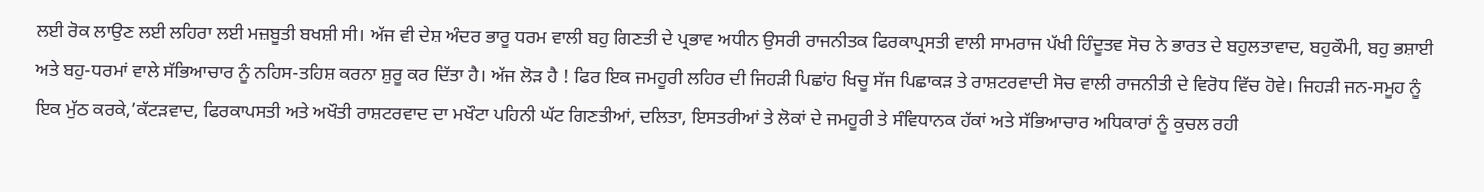ਲਈ ਰੋਕ ਲਾਉਣ ਲਈ ਲਹਿਰਾ ਲਈ ਮਜ਼ਬੂਤੀ ਬਖਸ਼ੀ ਸੀ। ਅੱਜ ਵੀ ਦੇਸ਼ ਅੰਦਰ ਭਾਰੂ ਧਰਮ ਵਾਲੀ ਬਹੁ ਗਿਣਤੀ ਦੇ ਪ੍ਰਭਾਵ ਅਧੀਨ ਉਸਰੀ ਰਾਜਨੀਤਕ ਫਿਰਕਾਪ੍ਰਸਤੀ ਵਾਲੀ ਸਾਮਰਾਜ ਪੱਖੀ ਹਿੰਦੂਤਵ ਸੋਚ ਨੇ ਭਾਰਤ ਦੇ ਬਹੁਲਤਾਵਾਦ, ਬਹੁਕੌਮੀ, ਬਹੁ ਭਸ਼ਾਈ ਅਤੇ ਬਹੁ-ਧਰਮਾਂ ਵਾਲੇ ਸੱਭਿਆਚਾਰ ਨੂੰ ਨਹਿਸ-ਤਹਿਸ਼ ਕਰਨਾ ਸ਼ੁਰੂ ਕਰ ਦਿੱਤਾ ਹੈ। ਅੱਜ ਲੋੜ ਹੈ ! ਫਿਰ ਇਕ ਜਮਹੂਰੀ ਲਹਿਰ ਦੀ ਜਿਹੜੀ ਪਿਛਾਂਹ ਖਿਚੂ ਸੱਜ ਪਿਛਾਕੜ ਤੇ ਰਾਸ਼ਟਰਵਾਦੀ ਸੋਚ ਵਾਲੀ ਰਾਜਨੀਤੀ ਦੇ ਵਿਰੋਧ ਵਿੱਚ ਹੋਵੇ। ਜਿਹੜੀ ਜਨ-ਸਮੂਹ ਨੂੰ ਇਕ ਮੁੱਠ ਕਰਕੇ,’ਕੱਟੜਵਾਦ, ਫਿਰਕਾਪਸਤੀ ਅਤੇ ਅਖੌਤੀ ਰਾਸ਼ਟਰਵਾਦ ਦਾ ਮਖੌਟਾ ਪਹਿਨੀ ਘੱਟ ਗਿਣਤੀਆਂ, ਦਲਿਤਾ, ਇਸਤਰੀਆਂ ਤੇ ਲੋਕਾਂ ਦੇ ਜਮਹੂਰੀ ਤੇ ਸੰਵਿਧਾਨਕ ਹੱਕਾਂ ਅਤੇ ਸੱਭਿਆਚਾਰ ਅਧਿਕਾਰਾਂ ਨੂੰ ਕੁਚਲ ਰਹੀ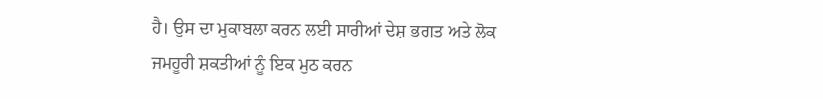ਹੈ। ਉਸ ਦਾ ਮੁਕਾਬਲਾ ਕਰਨ ਲਈ ਸਾਰੀਆਂ ਦੇਸ਼ ਭਗਤ ਅਤੇ ਲੋਕ ਜਮਹੂਰੀ ਸ਼ਕਤੀਆਂ ਨੂੰ ਇਕ ਮੁਠ ਕਰਨ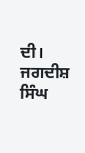ਦੀ।
ਜਗਦੀਸ਼ ਸਿੰਘ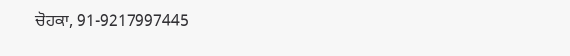ਚੋਹਕਾ, 91-9217997445